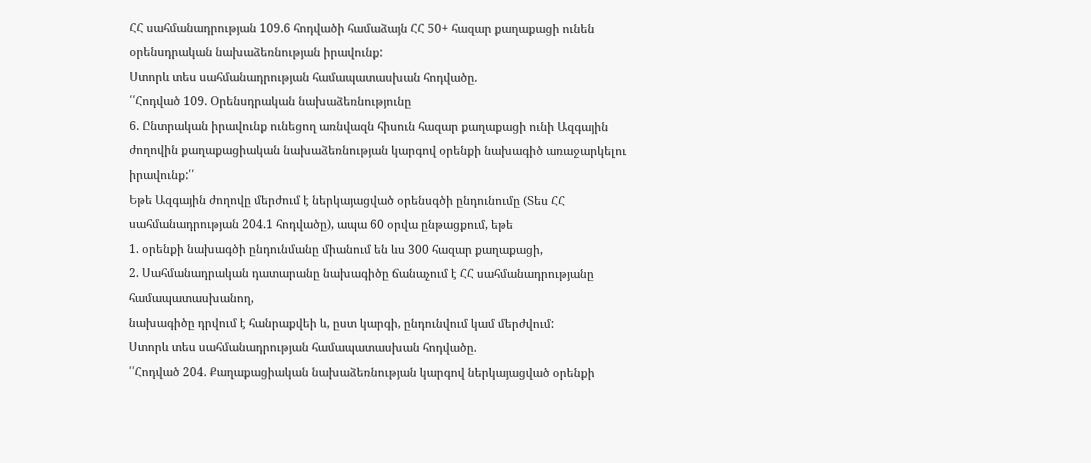ՀՀ սահմանադրության 109.6 հոդվածի համաձայն ՀՀ 50+ հազար քաղաքացի ունեն օրենսդրական նախաձեռնության իրավունք:
Ստորև տես սահմանադրության համապատասխան հոդվածը.
՛՛Հոդված 109. Օրենսդրական նախաձեռնությունը
6. Ընտրական իրավունք ունեցող առնվազն հիսուն հազար քաղաքացի ունի Ազգային ժողովին քաղաքացիական նախաձեռնության կարգով օրենքի նախագիծ առաջարկելու իրավունք:՛՛
Եթե Ազգային ժողովը մերժում է ներկայացված օրենսգծի ընդունումը (Տես ՀՀ սահմանադրության 204.1 հոդվածը), ապա 60 օրվա ընթացքում, եթե
1. օրենքի նախագծի ընդունմանը միանում են ևս 300 հազար քաղաքացի,
2. Սահմանադրական դատարանը նախագիծը ճանաչում է ՀՀ սահմանադրությանը համապատասխանող,
նախագիծը դրվում է հանրաքվեի և, ըստ կարգի, ընդունվում կամ մերժվում:
Ստորև տես սահմանադրության համապատասխան հոդվածը.
՛՛Հոդված 204. Քաղաքացիական նախաձեռնության կարգով ներկայացված օրենքի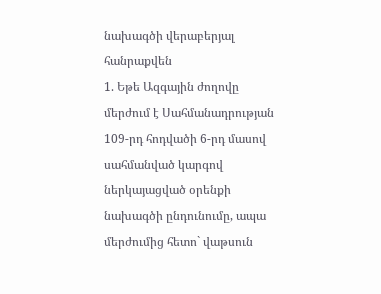նախագծի վերաբերյալ հանրաքվեն
1. Եթե Ազգային ժողովը մերժում է Սահմանադրության 109-րդ հոդվածի 6-րդ մասով սահմանված կարգով ներկայացված օրենքի նախագծի ընդունումը, ապա մերժումից հետո` վաթսուն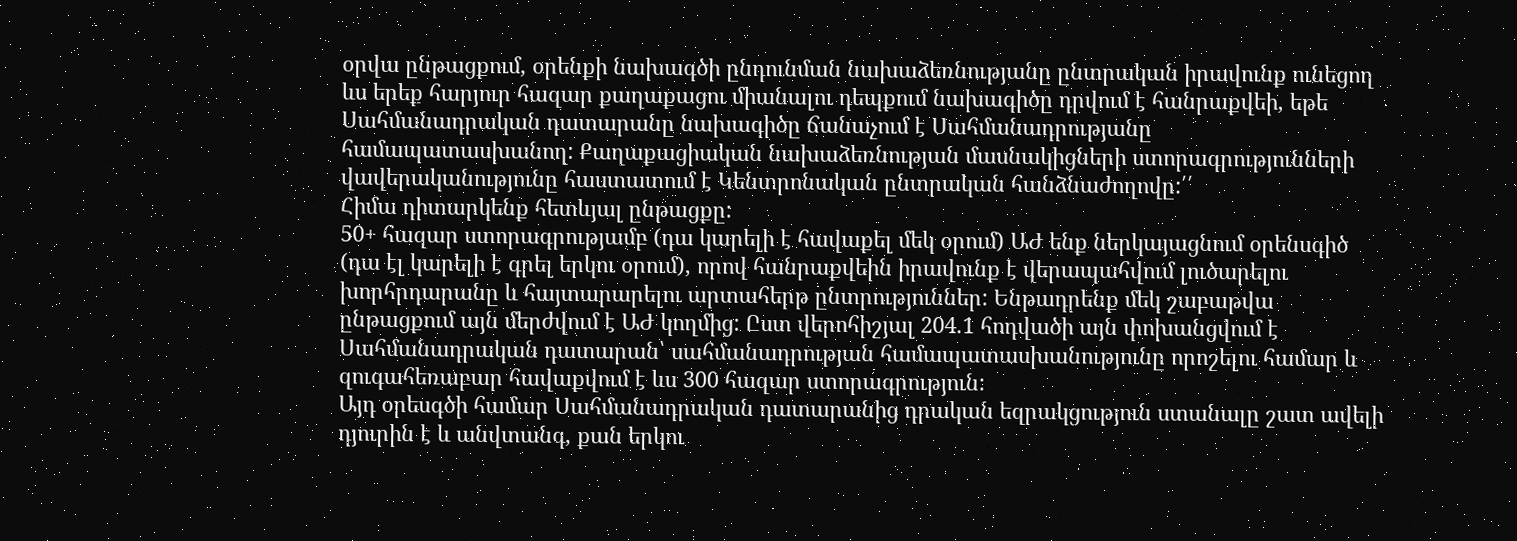օրվա ընթացքում, օրենքի նախագծի ընդունման նախաձեռնությանը ընտրական իրավունք ունեցող ևս երեք հարյուր հազար քաղաքացու միանալու դեպքում նախագիծը դրվում է հանրաքվեի, եթե Սահմանադրական դատարանը նախագիծը ճանաչում է Սահմանադրությանը համապատասխանող: Քաղաքացիական նախաձեռնության մասնակիցների ստորագրությունների վավերականությունը հաստատում է Կենտրոնական ընտրական հանձնաժողովը:՛՛
Հիմա դիտարկենք հետևյալ ընթացքը:
50+ հազար ստորագրությամբ (դա կարելի է հավաքել մեկ օրում) ԱԺ ենք ներկայացնում օրենսգիծ (դա էլ կարելի է գրել երկու օրում), որով հանրաքվեին իրավունք է վերապահվում լուծարելու խորհրդարանը և հայտարարելու արտահերթ ընտրություններ: Ենթադրենք մեկ շաբաթվա ընթացքում այն մերժվում է ԱԺ կողմից: Ըստ վերոհիշյալ 204.1 հոդվածի այն փոխանցվում է Սահմանադրական դատարան՝ սահմանադրության համապատասխանությունը որոշելու համար և զուգահեռաբար հավաքվում է ևս 300 հազար ստորագրություն:
Այդ օրեսգծի համար Սահմանադրական դատարանից դրական եզրակցություն ստանալը շատ ավելի դյուրին է և անվտանգ, քան երկու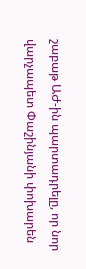շաբաթ ԱԺ-ին պարտադրելը, որ նոր վարչապետ Փաշինյանի փոխարեն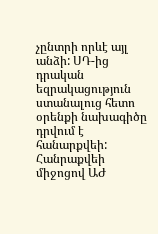չընտրի որևէ այլ անձի: ՍԴ-ից դրական եզրակացություն ստանալուց հետո օրենքի նախագիծը դրվում է հանարքվեի: Հանրաքվեի միջոցով ԱԺ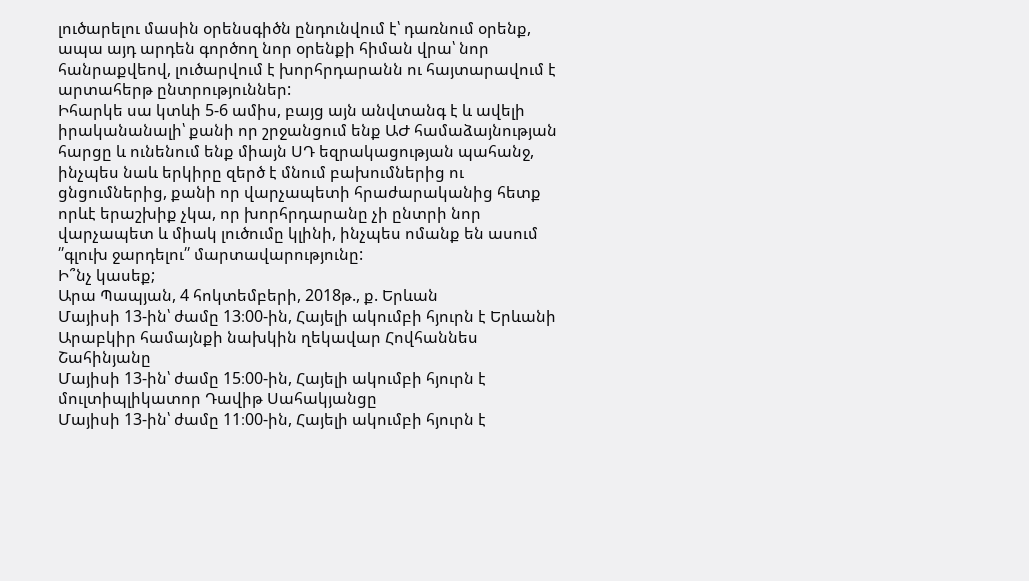լուծարելու մասին օրենսգիծն ընդունվում է՝ դառնում օրենք, ապա այդ արդեն գործող նոր օրենքի հիման վրա՝ նոր հանրաքվեով, լուծարվում է խորհրդարանն ու հայտարավում է արտահերթ ընտրություններ:
Իհարկե սա կտևի 5-6 ամիս, բայց այն անվտանգ է և ավելի իրականանալի՝ քանի որ շրջանցում ենք ԱԺ համաձայնության հարցը և ունենում ենք միայն ՍԴ եզրակացության պահանջ, ինչպես նաև երկիրը զերծ է մնում բախումներից ու ցնցումներից, քանի որ վարչապետի հրաժարականից հետք որևէ երաշխիք չկա, որ խորհրդարանը չի ընտրի նոր վարչապետ և միակ լուծումը կլինի, ինչպես ոմանք են ասում ՛՛գլուխ ջարդելու՛՛ մարտավարությունը:
Ի՞նչ կասեք;
Արա Պապյան, 4 հոկտեմբերի, 2018թ., ք. Երևան
Մայիսի 13-ին՝ ժամը 13։00-ին, Հայելի ակումբի հյուրն է Երևանի Արաբկիր համայնքի նախկին ղեկավար Հովհաննես Շահինյանը
Մայիսի 13-ին՝ ժամը 15։00-ին, Հայելի ակումբի հյուրն է մուլտիպլիկատոր Դավիթ Սահակյանցը
Մայիսի 13-ին՝ ժամը 11։00-ին, Հայելի ակումբի հյուրն է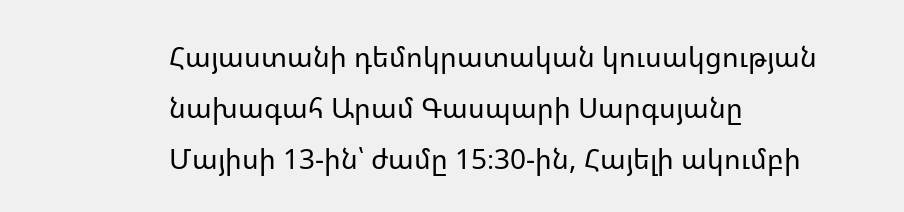Հայաստանի դեմոկրատական կուսակցության նախագահ Արամ Գասպարի Սարգսյանը
Մայիսի 13-ին՝ ժամը 15։30-ին, Հայելի ակումբի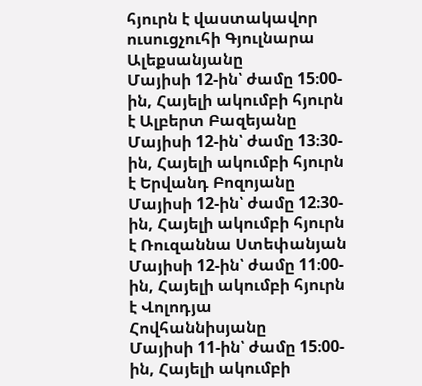հյուրն է վաստակավոր ուսուցչուհի Գյուլնարա Ալեքսանյանը
Մայիսի 12-ին՝ ժամը 15։00-ին, Հայելի ակումբի հյուրն է Ալբերտ Բազեյանը
Մայիսի 12-ին՝ ժամը 13։30-ին, Հայելի ակումբի հյուրն է Երվանդ Բոզոյանը
Մայիսի 12-ին՝ ժամը 12։30-ին, Հայելի ակումբի հյուրն է Ռուզաննա Ստեփանյան
Մայիսի 12-ին՝ ժամը 11։00-ին, Հայելի ակումբի հյուրն է Վոլոդյա Հովհաննիսյանը
Մայիսի 11-ին՝ ժամը 15։00-ին, Հայելի ակումբի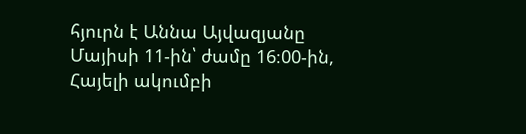հյուրն է Աննա Այվազյանը
Մայիսի 11-ին՝ ժամը 16։00-ին, Հայելի ակումբի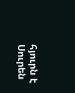հյուրն է Սուրեն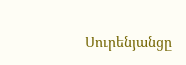Սուրենյանցը